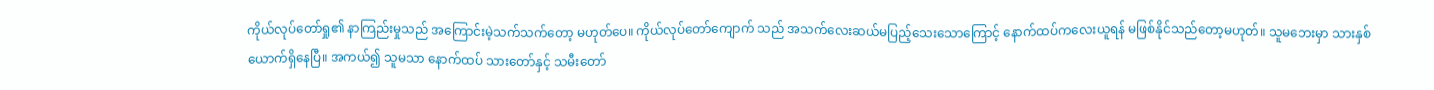ကိုယ်လုပ်တော်ရှု၏ နာကြည်းမှုသည် အကြောင်းမဲ့သက်သက်တော့ မဟုတ်ပေ။ ကိုယ်လုပ်တော်ကျောက် သည် အသက်လေးဆယ်မပြည့်သေးသောကြောင့် နောက်ထပ်ကလေးယူရန် မဖြစ်နိုင်သည်တော့မဟုတ်။ သူမဘေးမှာ သားနှစ်ယောက်ရှိနေပြီ။ အကယ်၍ သူမသာ နောက်ထပ် သားတော်နှင့် သမီးတော်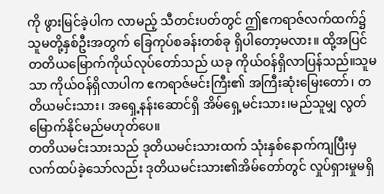ကို ဖွားမြင်ခဲ့ပါက လာမည့် သီတင်းပတ်တွင် ဤဧကရာဇ်လက်ထက်၌ သူမတို့နှစ်ဦးအတွက် ခြေကုပ်စခန်းတစ်ခု ရှိပါတော့မလား။ ထို့အပြင် တတိယမြောက်ကိုယ်လုပ်တော်သည် ယခု ကိုယ်ဝန်ရှိလာပြန်သည်။သူမသာ ကိုယ်ဝန်ရှိလာပါက ဧကရာဇ်မင်းကြီး၏ အကြီးဆုံးမြေးတော်၊ တတိယမင်းသား၊ အရှေ့နန်းဆောင်ရှိ အိမ်ရှေ့မင်းသား၊မည်သူမျှ လွတ်မြောက်နိုင်မည်မဟုတ်ပေ။
တတိယမင်းသားသည် ဒုတိယမင်းသားထက် သုံးနှစ်နောက်ကျပြီးမှ လက်ထပ်ခဲ့သော်လည်း ဒုတိယမင်းသား၏အိမ်တော်တွင် လှုပ်ရှားမှုမရှိ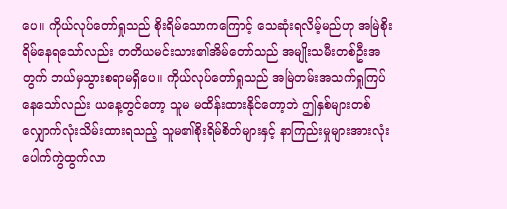ပေ။ ကိုယ်လုပ်တော်ရှုသည် စိုးရိမ်သောကကြောင့် သေဆုံးရလိမ့်မည်ဟု အမြဲစိုးရိမ်နေရသော်လည်း တတိယမင်းသား၏အိမ်တော်သည် အမျိုးသမီးတစ်ဦးအတွက် ဘယ်မှသွားစရာမရှိပေ။ ကိုယ်လုပ်တော်ရှုသည် အမြဲတမ်းအသက်ရှုကြပ်နေသော်လည်း ယနေ့တွင်တော့ သူမ မထိန်းထားနိုင်တော့ဘဲ ဤနှစ်များတစ်လျှောက်လုံးသိမ်းထားရသည့် သူမ၏စိုးရိမ်စိတ်များနှင့် နာကြည်းမှုများအားလုံး ပေါက်ကွဲထွက်လာ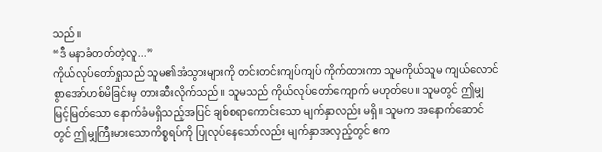သည်။
“ဒီ မနာခံတတ်တဲ့လူ...”
ကိုယ်လုပ်တော်ရှုသည် သူမ၏အံသွားများကို တင်းတင်းကျပ်ကျပ် ကိုက်ထားကာ သူမကိုယ်သူမ ကျယ်လောင်စွာအော်ဟစ်မိခြင်းမှ တားဆီးလိုက်သည်။ သူမသည် ကိုယ်လုပ်တော်ကျောက် မဟုတ်ပေ။ သူမတွင် ဤမျှ မြင့်မြတ်သော နောက်ခံမရှိသည့်အပြင် ချစ်စရာကောင်းသော မျက်နှာလည်း မရှိ။ သူမက အနောက်ဆောင်တွင် ဤမျှကြီးမားသောကိစ္စရပ်ကို ပြုလုပ်နေသော်လည်း မျက်နှာအလှည့်တွင် ဧက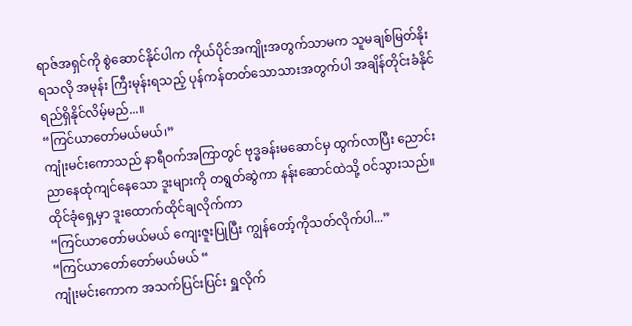ရာဇ်အရှင်ကို စွဲဆောင်နိုင်ပါက ကိုယ်ပိုင်အကျိုးအတွက်သာမက သူမချစ်မြတ်နိုးရသလို အမုန်း ကြီးမုန်းရသည့် ပုန်ကန်တတ်သောသားအတွက်ပါ အချိန်တိုင်းခံနိုင်ရည်ရှိနိုင်လိမ့်မည်...။
“ကြင်ယာတော်မယ်မယ်၊”
ကျုံးမင်းကောသည် နာရီဝက်အကြာတွင် ဗုဒ္ဓခန်းမဆောင်မှ ထွက်လာပြီး ညောင်းညာနေထုံကျင်နေသော ဒူးများကို တရွတ်ဆွဲကာ နန်းဆောင်ထဲသို့ ဝင်သွားသည်။ ထိုင်ခုံရှေ့မှာ ဒူးထောက်ထိုင်ချလိုက်ကာ
“ကြင်ယာတော်မယ်မယ် ကျေးဇူးပြုပြီး ကျွန်တော့်ကိုသတ်လိုက်ပါ...”
“ကြင်ယာတော်တော်မယ်မယ် “
ကျုံးမင်းကောက အသက်ပြင်းပြင်း ရှူလိုက်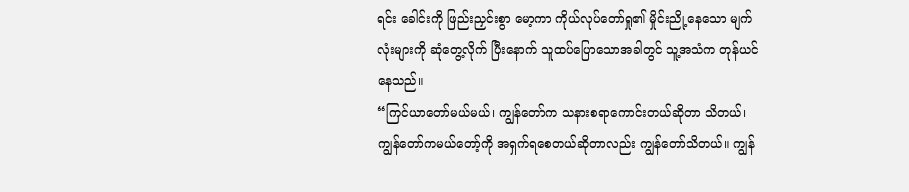ရင်း ခေါင်းကို ဖြည်းညှင်းစွာ မော့ကာ ကိုယ်လုပ်တော်ရှု၏ မှိုင်းညို့နေသော မျက်လုံးများကို ဆုံတွေ့လိုက် ပြီးနောက် သူထပ်ပြောသောအခါတွင် သူ့အသံက တုန်ယင်နေသည်။
“ကြင်ယာတော်မယ်မယ်၊ ကျွန်တော်က သနားစရာကောင်းတယ်ဆိုတာ သိတယ်၊ ကျွန်တော်ကမယ်တော့်ကို အရှက်ရစေတယ်ဆိုတာလည်း ကျွန်တော်သိတယ်။ ကျွန်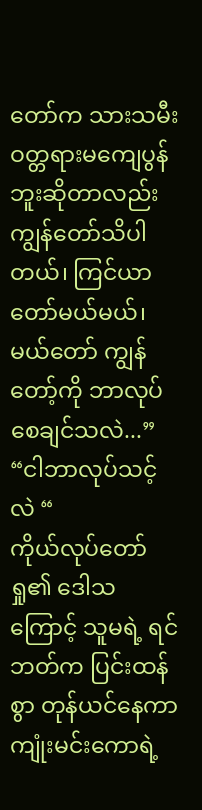တော်က သားသမီးဝတ္တရားမကျေပွန်ဘူးဆိုတာလည်းကျွန်တော်သိပါတယ်၊ ကြင်ယာတော်မယ်မယ်၊ မယ်တော် ကျွန်တော့်ကို ဘာလုပ်စေချင်သလဲ...”
“ငါဘာလုပ်သင့်လဲ “
ကိုယ်လုပ်တော်ရှု၏ ဒေါသကြောင့် သူမရဲ့ ရင်ဘတ်က ပြင်းထန်စွာ တုန်ယင်နေကာ ကျုံးမင်းကောရဲ့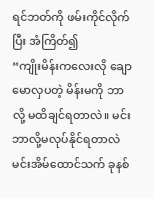ရင်ဘတ်ကို ဖမ်းကိုင်လိုက်ပြီး အံကြိတ်၍
“ကျိုးမိန်းကလေးလို ချောမောလှပတဲ့ မိန်းမကို ဘာလို့ မထိချင်ရတာလဲ။ မင်းဘာလို့မလုပ်နိုင်ရတာလဲ မင်းအိမ်ထောင်သက် ခုနစ်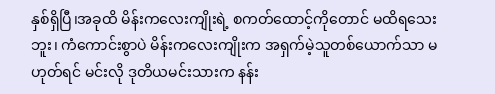နှစ်ရှိပြီ၊အခုထိ မိန်းကလေးကျိုးရဲ့ စကတ်ထောင့်ကိုတောင် မထိရသေးဘူး၊ ကံကောင်းစွာပဲ မိန်းကလေးကျိုးက အရှက်မဲ့သူတစ်ယောက်သာ မဟုတ်ရင် မင်းလို ဒုတိယမင်းသားက နန်း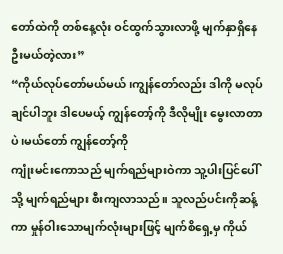တော်ထဲကို တစ်နေ့လုံး ဝင်ထွက်သွားလာဖို့ မျက်နှာရှိနေဦးမယ်တဲ့လား”
“ကိုယ်လုပ်တော်မယ်မယ် ၊ကျွန်တော်လည်း ဒါကို မလုပ်ချင်ပါဘူး ဒါပေမယ့် ကျွန်တော့်ကို ဒီလိုမျိုး မွေးလာတာပဲ၊မယ်တော် ကျွန်တော့်ကို
ကျုံးမင်းကောသည် မျက်ရည်များဝဲကာ သူ့ပါးပြင်ပေါ်သို့ မျက်ရည်များ စီးကျလာသည်။ သူလည်ပင်းကိုဆန့်ကာ မှုန်ဝါးသောမျက်လုံးများဖြင့် မျက်စိရှေ့မှ ကိုယ်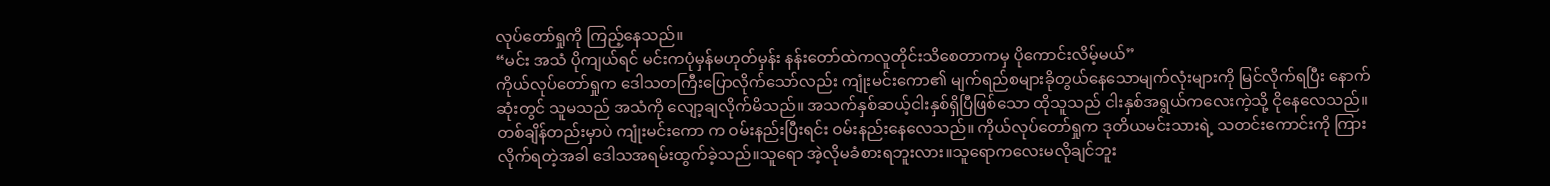လုပ်တော်ရှုကို ကြည့်နေသည်။
“မင်း အသံ ပိုကျယ်ရင် မင်းကပုံမှန်မဟုတ်မှန်း နန်းတော်ထဲကလူတိုင်းသိစေတာကမှ ပိုကောင်းလိမ့်မယ်”
ကိုယ်လုပ်တော်ရှုက ဒေါသတကြီးပြောလိုက်သော်လည်း ကျုံးမင်းကော၏ မျက်ရည်စများခိုတွယ်နေသောမျက်လုံးများကို မြင်လိုက်ရပြီး နောက်ဆုံးတွင် သူမသည် အသံကို လျော့ချလိုက်မိသည်။ အသက်နှစ်ဆယ့်ငါးနှစ်ရှိပြီဖြစ်သော ထိုသူသည် ငါးနှစ်အရွယ်ကလေးကဲ့သို့ ငိုနေလေသည်။
တစ်ချိန်တည်းမှာပဲ ကျုံးမင်းကော က ဝမ်းနည်းပြီးရင်း ဝမ်းနည်းနေလေသည်။ ကိုယ်လုပ်တော်ရှုက ဒုတိယမင်းသားရဲ့ သတင်းကောင်းကို ကြားလိုက်ရတဲ့အခါ ဒေါသအရမ်းထွက်ခဲ့သည်။သူရော အဲ့လိုမခံစားရဘူးလား။သူရောကလေးမလိုချင်ဘူး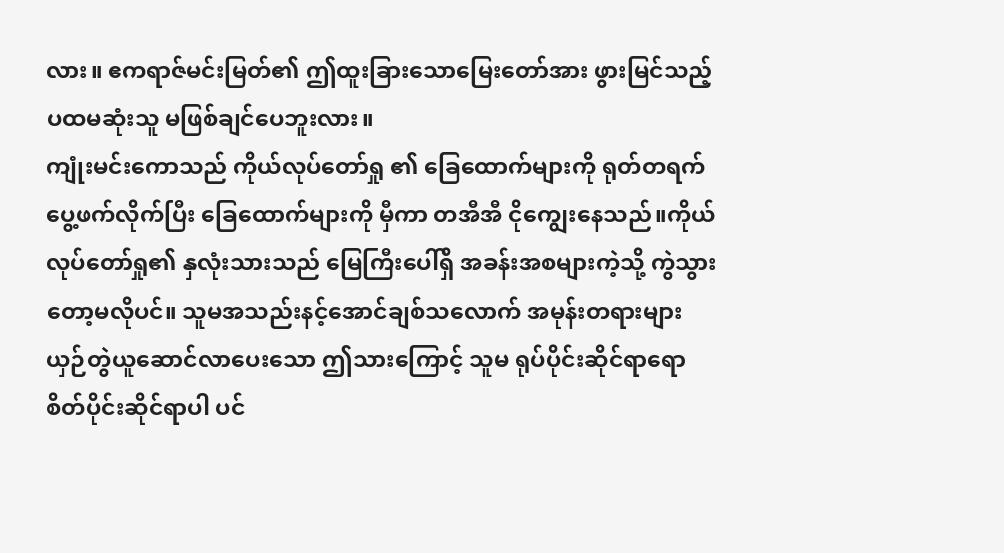လား။ ဧကရာဇ်မင်းမြတ်၏ ဤထူးခြားသောမြေးတော်အား ဖွားမြင်သည့် ပထမဆုံးသူ မဖြစ်ချင်ပေဘူးလား။
ကျုံးမင်းကောသည် ကိုယ်လုပ်တော်ရှု ၏ ခြေထောက်များကို ရုတ်တရက် ပွေ့ဖက်လိုက်ပြီး ခြေထောက်များကို မှီကာ တအီအီ ငိုကျွေးနေသည်။ကိုယ်လုပ်တော်ရှု၏ နှလုံးသားသည် မြေကြီးပေါ်ရှိ အခန်းအစများကဲ့သို့ ကွဲသွားတော့မလိုပင်။ သူမအသည်းနင့်အောင်ချစ်သလောက် အမုန်းတရားများယှဉ်တွဲယူဆောင်လာပေးသော ဤသားကြောင့် သူမ ရုပ်ပိုင်းဆိုင်ရာရော စိတ်ပိုင်းဆိုင်ရာပါ ပင်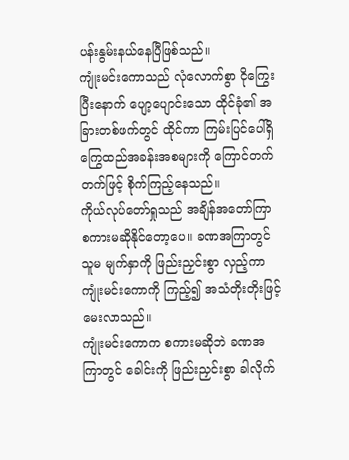ပန်းနွမ်းနယ်နေပြီဖြစ်သည်။
ကျုံးမင်းကောသည် လုံလောက်စွာ ငိုကြွေးပြီးနောက် ပျော့ပျောင်းသော ထိုင်ခုံ၏ အခြားတစ်ဖက်တွင် ထိုင်ကာ ကြမ်းပြင်ပေါ်ရှိ ကြွေထည်အခန်းအစများကို ကြောင်တက်တက်ဖြင့် စိုက်ကြည့်နေသည်။
ကိုယ်လုပ်တော်ရှုသည် အချိန်အတော်ကြာ စကားမဆိုနိုင်တော့ပေ။ ခဏအကြာတွင် သူမ မျက်နှာကို ဖြည်းညှင်းစွာ လှည့်ကာ ကျုံးမင်းကောကို ကြည့်၍ အသံတိုးတိုးဖြင့် မေးလာသည်။
ကျုံးမင်းကောက စကားမဆိုဘဲ ခဏအကြာတွင် ခေါင်းကို ဖြည်းညှင်းစွာ ခါလိုက်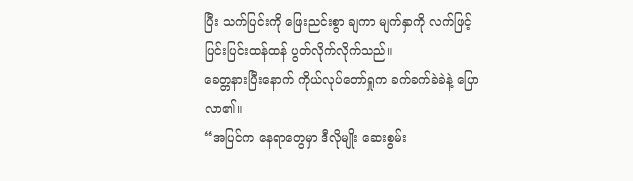ပြီး သက်ပြင်းကို ဖြေးညင်းစွာ ချကာ မျက်နှာကို လက်ဖြင့် ပြင်းပြင်းထန်ထန် ပွတ်လိုက်လိုက်သည်။
ခေတ္တနားပြီးနောက် ကိုယ်လုပ်တော်ရှုက ခက်ခက်ခဲခဲနဲ့ ပြောလာ၏။
“အပြင်က နေရာတွေမှာ ဒီလိုမျိုး ဆေးစွမ်း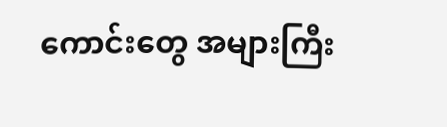ကောင်းတွေ အများကြီး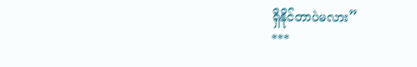ရှိနိုင်တာပဲမလား”
***